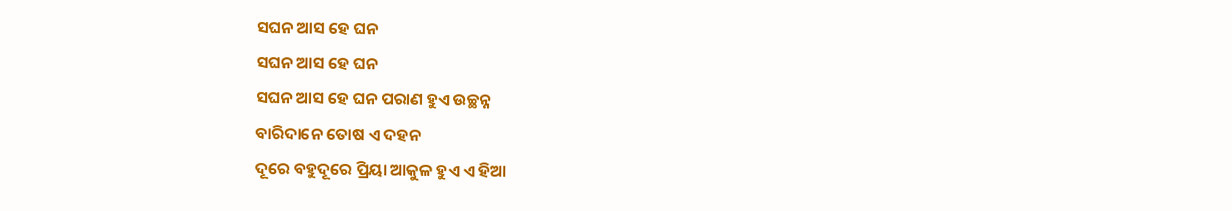ସଘନ ଆସ ହେ ଘନ
ସଘନ ଆସ ହେ ଘନ
ସଘନ ଆସ ହେ ଘନ ପରାଣ ହୁଏ ଉଚ୍ଛନ୍ନ
ବାରିଦାନେ ତୋଷ ଏ ଦହନ
ଦୂରେ ବହୁଦୂରେ ପ୍ରିୟା ଆକୁଳ ହୁଏ ଏ ହିଆ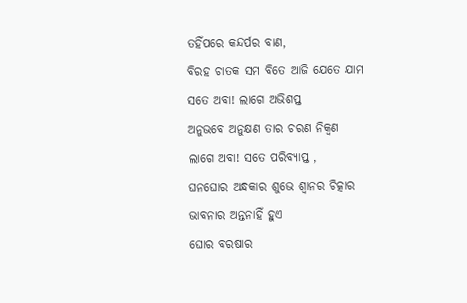ତହିଁପରେ କନ୍ଦର୍ପର ବାଣ,
ବିରହ ଚାତକ ସମ ବିତେ ଆଜି ଯେତେ ଯାମ
ସତେ ଅବା! ଲାଗେ ଅଭିଶପ୍ତ
ଅନୁଭବେ ଅନୁକ୍ଷଣ ତାର ଚରଣ ନିକ୍ଵଣ
ଲାଗେ ଅବା! ସତେ ପରିବ୍ୟାପ୍ତ ,
ଘନଘୋର ଅନ୍ଧକାର ଶୁଭେ ଶ୍ଵାନର ଚିତ୍କାର
ଭାବନାର ଅନ୍ତନାହିଁ ହୁଏ
ଘୋର ବରଷାର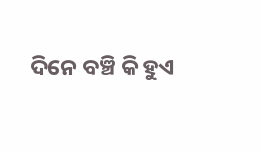ଦିନେ ବଞ୍ଚି କି ହୁଏ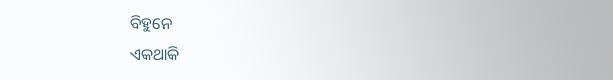ବିହୁନେ
ଏକଥାକି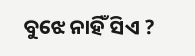ବୁଝେ ନାହିଁ ସିଏ ?